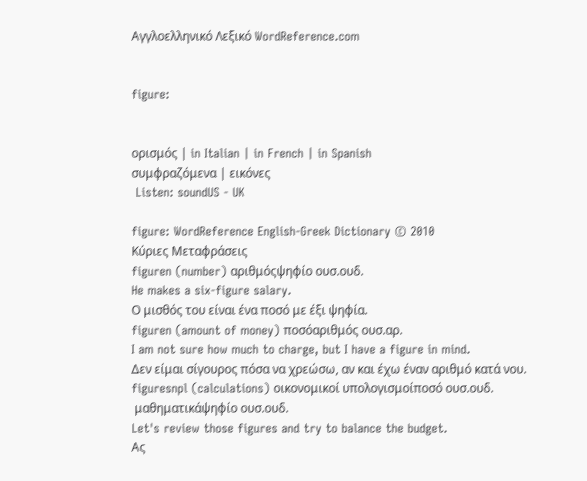Αγγλοελληνικό Λεξικό WordReference.com


figure:


ορισμός | in Italian | in French | in Spanish
συμφραζόμενα | εικόνες
 Listen: soundUS - UK

figure: WordReference English-Greek Dictionary © 2010
Κύριες Μεταφράσεις
figuren (number) αριθμόςψηφίο ουσ.ουδ.
He makes a six-figure salary.
Ο μισθός του είναι ένα ποσό με έξι ψηφία.
figuren (amount of money) ποσόαριθμός ουσ.αρ.
I am not sure how much to charge, but I have a figure in mind.
Δεν είμαι σίγουρος πόσα να χρεώσω, αν και έχω έναν αριθμό κατά νου.
figuresnpl (calculations) οικονομικοί υπολογισμοίποσό ουσ.ουδ.
 μαθηματικάψηφίο ουσ.ουδ.
Let's review those figures and try to balance the budget.
Ας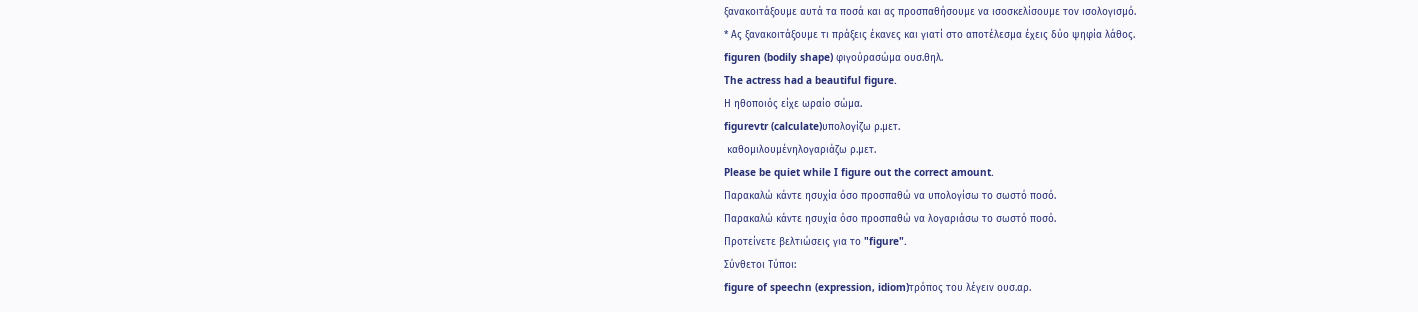ξανακοιτάξουμε αυτά τα ποσά και ας προσπαθήσουμε να ισοσκελίσουμε τον ισολογισμό.
* Ας ξανακοιτάξουμε τι πράξεις έκανες και γιατί στο αποτέλεσμα έχεις δύο ψηφία λάθος.
figuren (bodily shape) φιγούρασώμα ουσ.θηλ.
The actress had a beautiful figure.
Η ηθοποιός είχε ωραίο σώμα.
figurevtr (calculate)υπολογίζω ρ.μετ.
 καθομιλουμένηλογαριάζω ρ.μετ.
Please be quiet while I figure out the correct amount.
Παρακαλώ κάντε ησυχία όσο προσπαθώ να υπολογίσω το σωστό ποσό.
Παρακαλώ κάντε ησυχία όσο προσπαθώ να λογαριάσω το σωστό ποσό.
Προτείνετε βελτιώσεις για το "figure".
Σύνθετοι Τύποι:
figure of speechn (expression, idiom)τρόπος του λέγειν ουσ.αρ.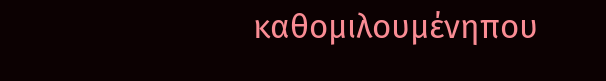καθομιλουμένηπου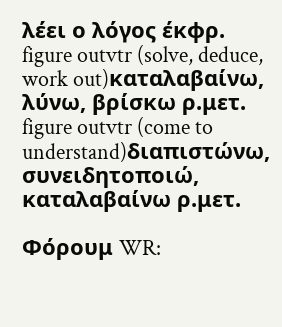λέει ο λόγος έκφρ.
figure outvtr (solve, deduce, work out)καταλαβαίνω, λύνω, βρίσκω ρ.μετ.
figure outvtr (come to understand)διαπιστώνω, συνειδητοποιώ, καταλαβαίνω ρ.μετ.

Φόρουμ WR: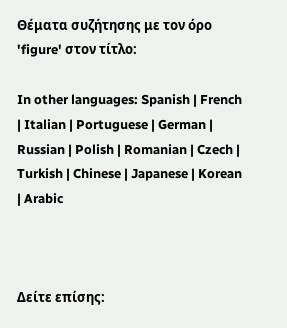Θέματα συζήτησης με τον όρο 'figure' στον τίτλο:

In other languages: Spanish | French | Italian | Portuguese | German | Russian | Polish | Romanian | Czech | Turkish | Chinese | Japanese | Korean | Arabic



Δείτε επίσης: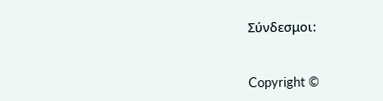Σύνδεσμοι:


Copyright ©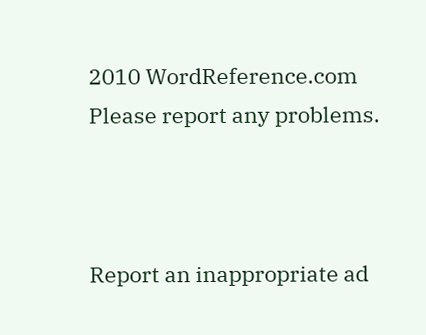2010 WordReference.com
Please report any problems.



Report an inappropriate ad